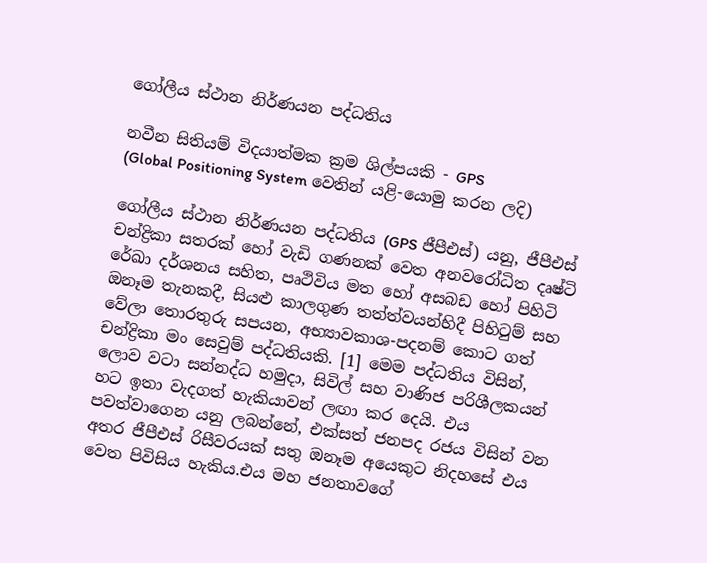ගෝලීය ස්ථාන නිර්ණයන පද්ධතිය

නවීන සිතියම් විදයාත්මක ක්‍රම ශිල්පයකි - GPS
(Global Positioning System වෙතින් යළි-යොමු කරන ලදි)

ගෝලීය ස්ථාන නිර්ණයන පද්ධතිය (GPS ජීපීඑස්) යනු, ජීපීඑස් චන්ද්‍රිකා සතරක් හෝ වැඩි ගණනක් වෙත අනවරෝධිත දෘෂ්ටි රේඛා දර්ශනය සහිත, පෘථිවිය මත හෝ අසබඩ හෝ පිහිටි ඔනෑම තැනකදී, සියළු කාලගුණ තත්ත්වයන්හිදී පිහිටුම් සහ වේලා තොරතුරු සපයන, අභ්‍යාවකාශ-පදනම් කොට ගත් චන්ද්‍රිකා මං සෙවුම් පද්ධතියකි. [1] මෙම පද්ධතිය විසින්, ලොව වටා සන්නද්ධ හමුදා, සිවිල් සහ වාණිජ පරිශීලකයන් හට ඉතා වැදගත් හැකියාවන් ලඟා කර දෙයි. එය පවත්වාගෙන යනු ලබන්නේ, එක්සත් ජනපද රජය විසින් වන අතර ජීපීඑස් රිසීවරයක් සතු ඔනෑම අයෙකුට නිදහසේ එය වෙත පිවිසිය හැකිය.එය මහ ජනතාවගේ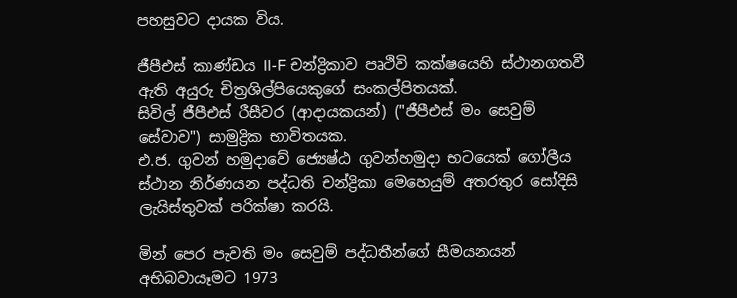පහසුවට දායක විය.

ජීපීඑස් කාණ්ඩය II-F චන්ද්‍රිකාව පෘථිවි කක්ෂයෙහි ස්ථානගතවී ඇති අයුරු චිත්‍රශිල්පියෙකුගේ සංකල්පිතයක්.
සිවිල් ජීපීඑස් රීසීවර (ආදායකයන්) ("ජීපීඑස් මං සෙවුම් සේවාව") සාමුද්‍රික භාවිතයක.
එ.ජ. ගුවන් හමුදාවේ ජ්‍යෙෂ්ඨ ගුවන්හමුදා භටයෙක් ගෝලීය ස්ථාන නිර්ණයන පද්ධති චන්ද්‍රිකා මෙහෙයුම් අතරතුර සෝදිසි ලැයිස්තුවක් පරික්ෂා කරයි.

මින් පෙර පැවති මං සෙවුම් පද්ධතීන්ගේ සීමයනයන් අභිබවායෑමට 1973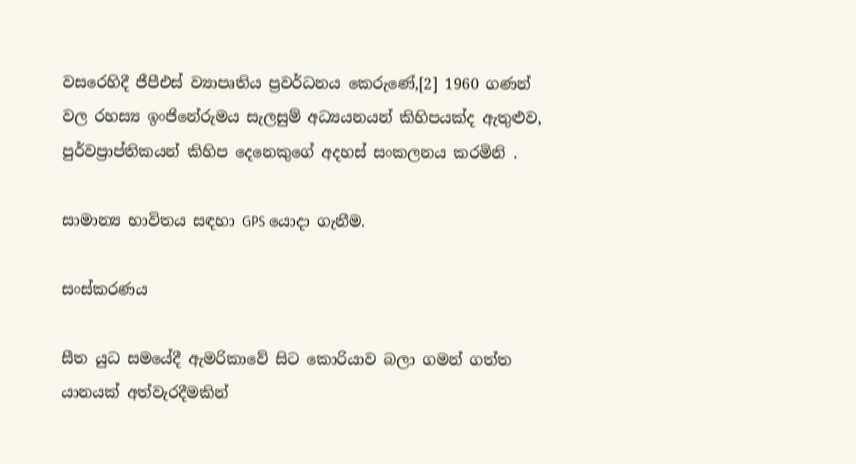වසරෙහිදී ජීපීඑස් ව්‍යාපෘතිය ප්‍රවර්ධනය කෙරුණේ,[2] 1960 ගණන් වල රහස්‍ය ඉංජිනේරුමය සැලසුම් අධ්‍යයනයන් කිහිපයක්ද ඇතුළුව, පුර්වප්‍රාප්තිකයන් කිහිප දෙනෙකුගේ අදහස් සංකලනය කරමිනි .

සාමාන්‍ය භාවිතය සඳහා GPS යොදා ගැනීම.

සංස්කරණය

සීත යුධ සමයේදී ඇමරිකාවේ සිට කොරියාව බලා ගමන් ගත්ත යානයක් අත්වැරදීමකින්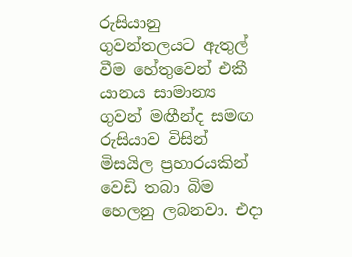රුසියානු ගුවන්තලයට ඇතුල් වීම හේතුවෙන් එකී යානය සාමාන්‍ය ගුවන් මඟීන්ද සමඟ රුසියාව විසින් මිසයිල ප්‍රහාරයකින් වෙඩි තබා බිම හෙලනු ලබනවා. එදා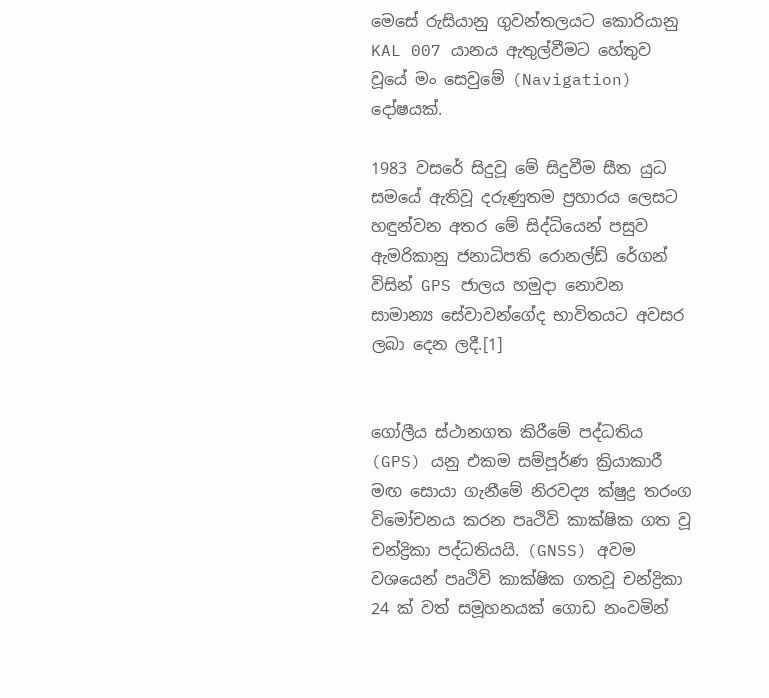මෙසේ රුසියානු ගුවන්තලයට කොරියානු KAL 007 යානය ඇතුල්වීමට හේතුව වූයේ මං සෙවුමේ (Navigation) දෝෂයක්.

1983 වසරේ සිදුවූ මේ සිදුවීම සීත යුධ සමයේ ඇතිවූ දරුණුතම ප්‍රහාරය ලෙසට හඳුන්වන අතර මේ සිද්ධියෙන් පසුව ඇමරිකානු ජනාධිපති රොනල්ඩ් රේගන් විසින් GPS ජාලය හමුදා නොවන සාමාන්‍ය සේවාවන්ගේද භාවිතයට අවසර ලබා දෙන ලදී.[1]


ගෝලීය ස්ථානගත කිරීමේ පද්ධතිය (GPS) යනු එකම සම්පූර්ණ ක්‍රියාකාරී මඟ සොයා ගැනීමේ නිරවද්‍ය ක්ෂුද්‍ර තරංග විමෝචනය කරන පෘථිවි කාක්ෂික ගත වූ චන්ද්‍රිකා පද්ධතියයි. (GNSS) අවම වශයෙන් පෘථිවි කාක්ෂික ගතවූ චන්ද්‍රිකා 24 ක් වත් සමූහනයක් ගොඩ නංවමින්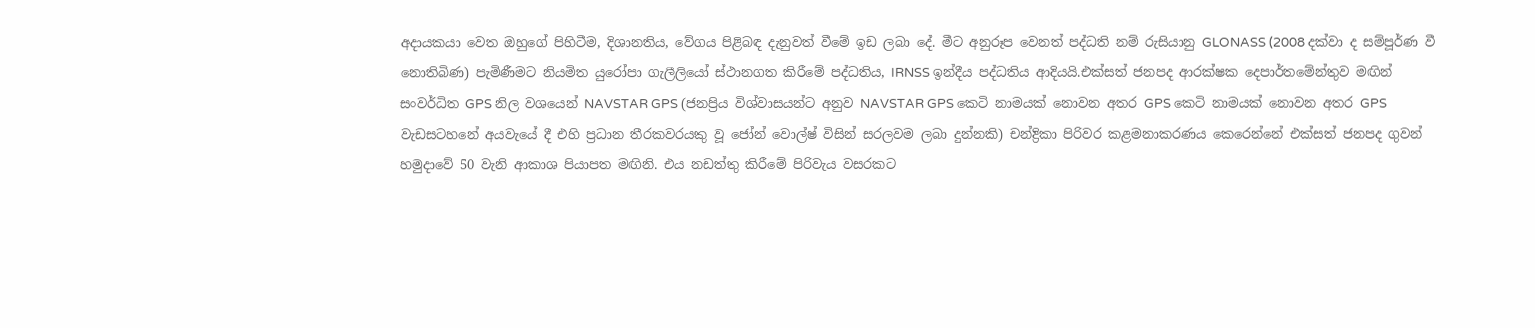අදායකයා වෙත ඔහුගේ පිහිටීම, දිශානතිය, වේගය පිළිබඳ දැනුවත් වීමේ ඉඩ ලබා ‍දේ. මීට අනුරූප වෙනත් පද්ධති නම් රුසියානු GLONASS (2008 දක්වා ද සම්පූර්ණ වී නොතිබිණ) පැමිණීමට නියමිත යුරෝපා ගැලීලියෝ ස්ථානගත කිරීමේ පද්ධතිය, IRNSS ඉන්දීය පද්ධතිය ආදියයි.එක්සත් ජනපද ආරක්ෂක දෙපාර්තමේන්තුව මඟින් සංවර්ධිත GPS නිල වශයෙන් NAVSTAR GPS (ජනප්‍රිය ‍විශ්වාසයන්ට අනුව NAVSTAR GPS කෙටි නාමයක් නොවන අතර GPS කෙටි නාමයක් නොවන අතර GPS වැඩසටහනේ අයවැයේ දී එහි ප්‍රධාන තීරකවරයකු වූ ජෝන් වොල්ෂ් විසින් සරලවම ලබා දුන්නකි) චන්ද්‍රිකා පිරිවර කළමනාකරණය කෙරෙන්නේ එක්සත් ජනපද ගුවන් හමුදාවේ 50 වැනි ආකාශ පියාපත මඟිනි. එය නඩත්තු කිරීමේ පිරිවැය වසරකට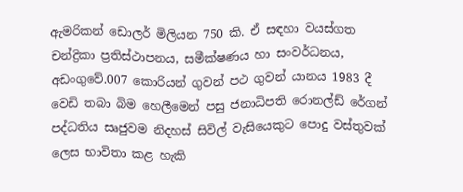ඇමරිකන් ඩොලර් මිලියන 750 කි. ඒ සඳහා වයස්ගත චන්ද්‍රිකා ප්‍රතිස්ථාපනය, සමීක්ෂණය හා සංවර්ධනය, අඩංගු‍වේ.007 කොරියන් ගුවන් පථ ගුවන් යානය 1983 දී වෙඩි තබා බිම හෙලීමෙන් පසු ජනාධිපති රොනල්ඩ් රේගන් පද්ධතිය සෘජුවම නිදහස් සිවිල් වැසියෙකුට පොදු වස්තුවක් ලෙස භාවිතා කළ හැකි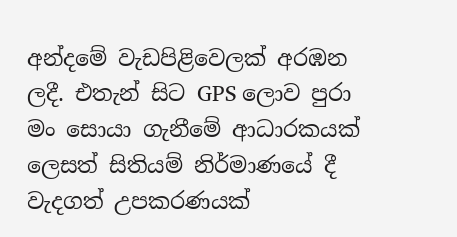අන්දමේ වැඩපිළිවෙලක් අරඹන ලදී. එතැන් සිට GPS ලොව පුරා මං සොයා ගැනීමේ ආධාරකයක් ලෙසත් සිතියම් නිර්මාණයේ දී වැදගත් උපකරණයක්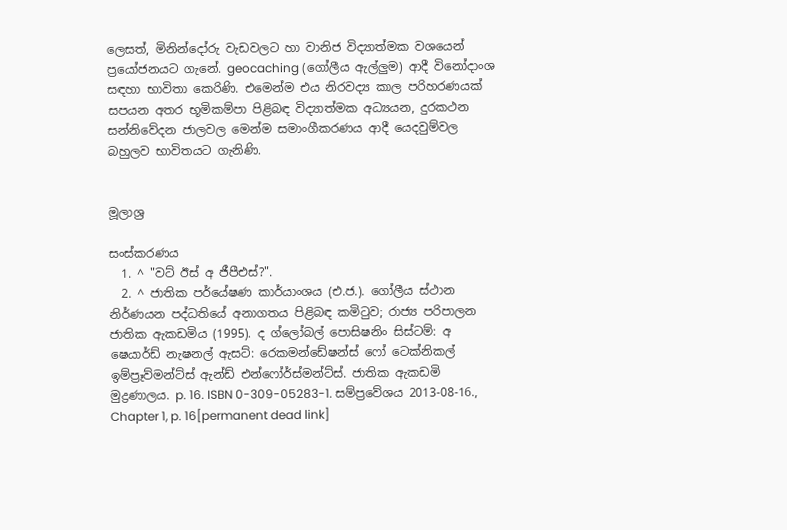ලෙසත්, මිනින්දෝරු වැඩවලට හා වානිජ විද්‍යාත්මක වශයෙන් ප්‍රයෝජනයට ගැනේ. geocaching (ගෝලීය ඇල්ලුම) ආදී විනෝදාංශ සඳහා භාවිතා කෙරිණි. එමෙන්ම එය නිරවද්‍ය කාල පරිහරණයක් සපයන අතර භූමිකම්පා පිළිබඳ විද්‍යාත්මක අධ්‍යයන, දුරකථන සන්නිවේදන ජාලවල මෙන්ම සමාංගීකරණය ආදී යෙදවුම්වල බහුලව භාවිතයට ගැනිණි.


මූලාශ්‍ර

සංස්කරණය
  1. ^ "වට් ඊස් අ ජීපීඑස්?".
  2. ^ ජාතික පර්යේෂණ කාර්යාංශය (එ.ජ.). ගෝලීය ස්ථාන නිර්ණයන පද්ධතියේ අනාගතය පිළිබඳ කමිටුව; රාජ්‍ය පරිපාලන ජාතික ඇකඩමිය (1995). ද ග්ලෝබල් පොසිෂනිං සිස්ටම්: අ ෂෙයාර්ඩ් නැෂනල් ඇසට්: රෙකමන්ඩේෂන්ස් ෆෝ ටෙක්නිකල් ඉම්ප්‍රෑව්මන්ට්ස් ඇන්ඩ් එන්ෆෝර්ස්මන්ට්ස්. ජාතික ඇකඩමි මුද්‍රණාලය. p. 16. ISBN 0-309-05283-1. සම්ප්‍රවේශය 2013-08-16., Chapter 1, p. 16[permanent dead link]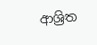ආශ්‍රිත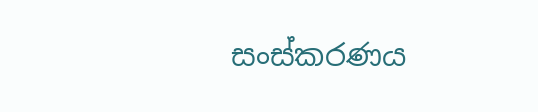සංස්කරණය